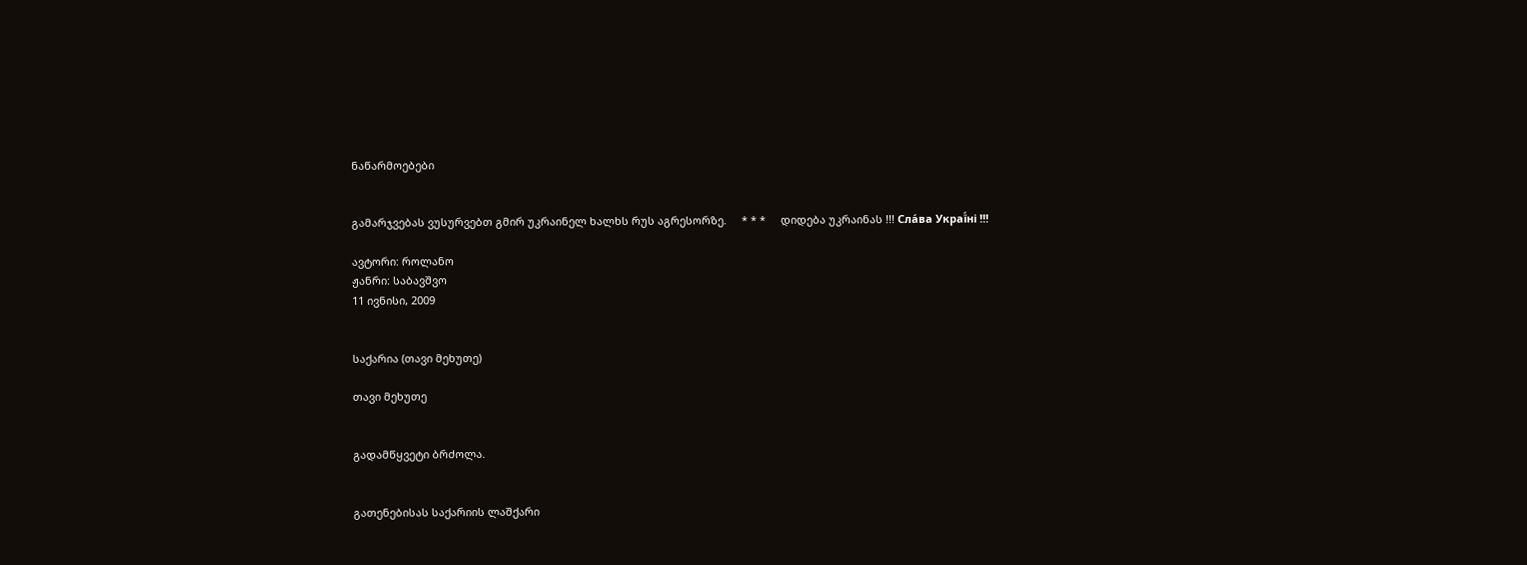ნაწარმოებები


გამარჯვებას ვუსურვებთ გმირ უკრაინელ ხალხს რუს აგრესორზე.     * * *     დიდება უკრაინას !!! Сла́ва Украї́ні !!!

ავტორი: როლანო
ჟანრი: საბავშვო
11 ივნისი, 2009


საქარია (თავი მეხუთე)

თავი მეხუთე


გადამწყვეტი ბრძოლა.


გათენებისას საქარიის ლაშქარი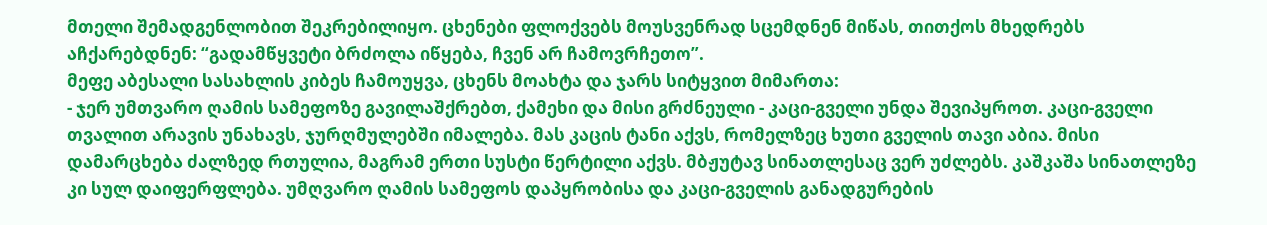მთელი შემადგენლობით შეკრებილიყო. ცხენები ფლოქვებს მოუსვენრად სცემდნენ მიწას, თითქოს მხედრებს აჩქარებდნენ: “გადამწყვეტი ბრძოლა იწყება, ჩვენ არ ჩამოვრჩეთო”.
მეფე აბესალი სასახლის კიბეს ჩამოუყვა, ცხენს მოახტა და ჯარს სიტყვით მიმართა:
- ჯერ უმთვარო ღამის სამეფოზე გავილაშქრებთ, ქამეხი და მისი გრძნეული - კაცი-გველი უნდა შევიპყროთ. კაცი-გველი თვალით არავის უნახავს, ჯურღმულებში იმალება. მას კაცის ტანი აქვს, რომელზეც ხუთი გველის თავი აბია. მისი დამარცხება ძალზედ რთულია, მაგრამ ერთი სუსტი წერტილი აქვს. მბჟუტავ სინათლესაც ვერ უძლებს. კაშკაშა სინათლეზე კი სულ დაიფერფლება. უმღვარო ღამის სამეფოს დაპყრობისა და კაცი-გველის განადგურების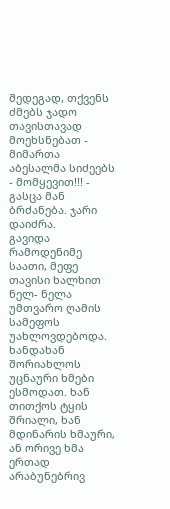შედეგად, თქვენს ძმებს ჯადო თავისთავად მოეხსნებათ - მიმართა აბესალმა სიძეებს - მომყევით!!! - გასცა მან ბრძანება. ჯარი დაიძრა.
გავიდა რამოდენიმე საათი, მეფე თავისი ხალხით ნელ- ნელა უმთვარო ღამის სამეფოს უახლოვდებოდა. ხანდახან შორიახლოს უცნაური ხმები ესმოდათ. ხან თითქოს ტყის შრიალი, ხან მდინარის ხმაური, ან ორივე ხმა ერთად არაბუნებრივ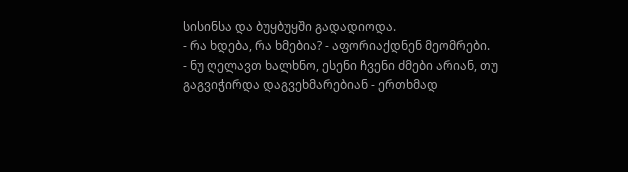სისინსა და ბუყბუყში გადადიოდა.
- რა ხდება, რა ხმებია? - აფორიაქდნენ მეომრები.
- ნუ ღელავთ ხალხნო, ესენი ჩვენი ძმები არიან, თუ გაგვიჭირდა დაგვეხმარებიან - ერთხმად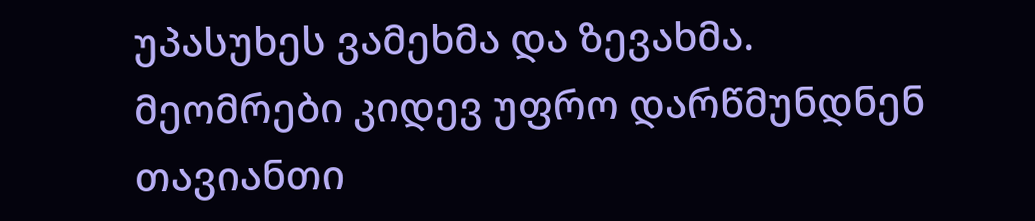უპასუხეს ვამეხმა და ზევახმა. მეომრები კიდევ უფრო დარწმუნდნენ თავიანთი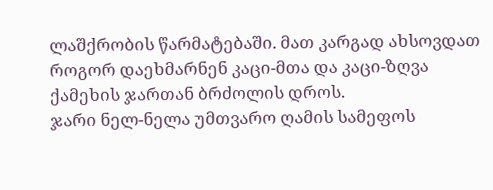ლაშქრობის წარმატებაში. მათ კარგად ახსოვდათ როგორ დაეხმარნენ კაცი-მთა და კაცი-ზღვა ქამეხის ჯართან ბრძოლის დროს.
ჯარი ნელ-ნელა უმთვარო ღამის სამეფოს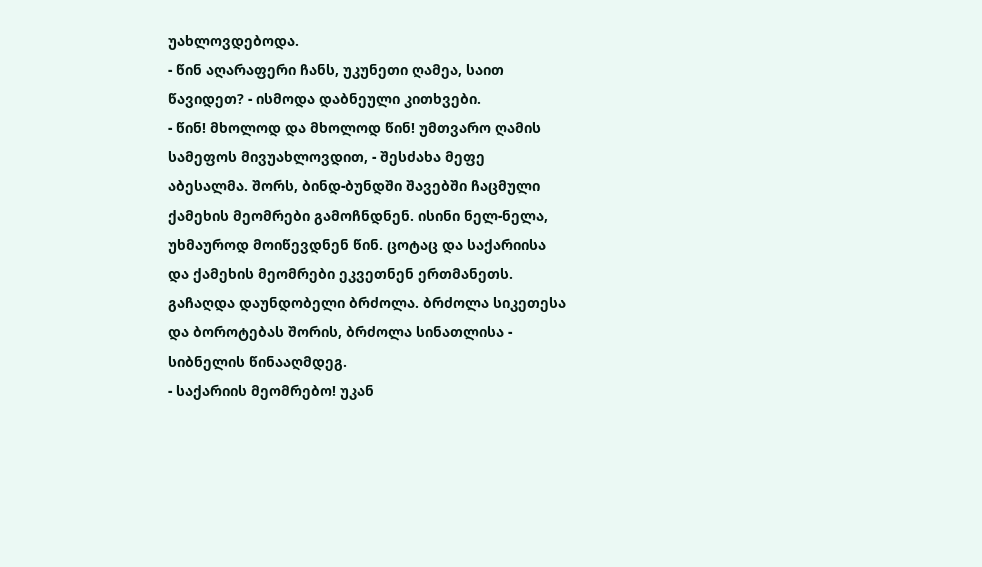უახლოვდებოდა.
- წინ აღარაფერი ჩანს, უკუნეთი ღამეა, საით წავიდეთ? - ისმოდა დაბნეული კითხვები.
- წინ! მხოლოდ და მხოლოდ წინ! უმთვარო ღამის სამეფოს მივუახლოვდით, - შესძახა მეფე აბესალმა. შორს, ბინდ-ბუნდში შავებში ჩაცმული ქამეხის მეომრები გამოჩნდნენ. ისინი ნელ-ნელა, უხმაუროდ მოიწევდნენ წინ. ცოტაც და საქარიისა და ქამეხის მეომრები ეკვეთნენ ერთმანეთს. გაჩაღდა დაუნდობელი ბრძოლა. ბრძოლა სიკეთესა და ბოროტებას შორის, ბრძოლა სინათლისა - სიბნელის წინააღმდეგ.
- საქარიის მეომრებო! უკან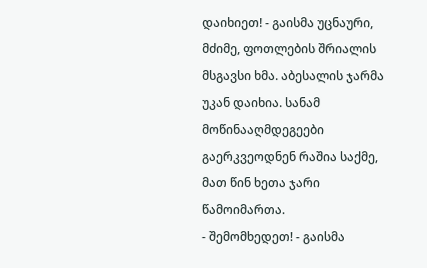დაიხიეთ! - გაისმა უცნაური, მძიმე, ფოთლების შრიალის მსგავსი ხმა. აბესალის ჯარმა უკან დაიხია. სანამ მოწინააღმდეგეები გაერკვეოდნენ რაშია საქმე, მათ წინ ხეთა ჯარი წამოიმართა.
- შემომხედეთ! - გაისმა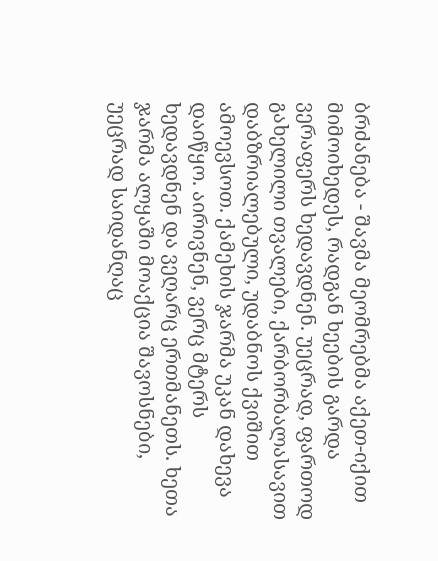ბრძანება - შავმა მეომრებმა აქეთ-იქით მიმოიხედეს, რადგან ხეების გარდა ვერაფერს ხედავდნენ. უეცრად, ფართოდ გახელილი თვალები, ქარბორბალასავით დაბზრიალებული, უდაბნოს ქვიშით ამოევსოთ. ქამეხის ჯარმა უკან დახევა დაიწყო. აირივნენ, ვერც მტერს ხედავდნენ და ვეღარც ერთმანეთს. ხეთა ჯარმა ალყაში მოაქცია შავოსნები, უეცრად საიდანღაც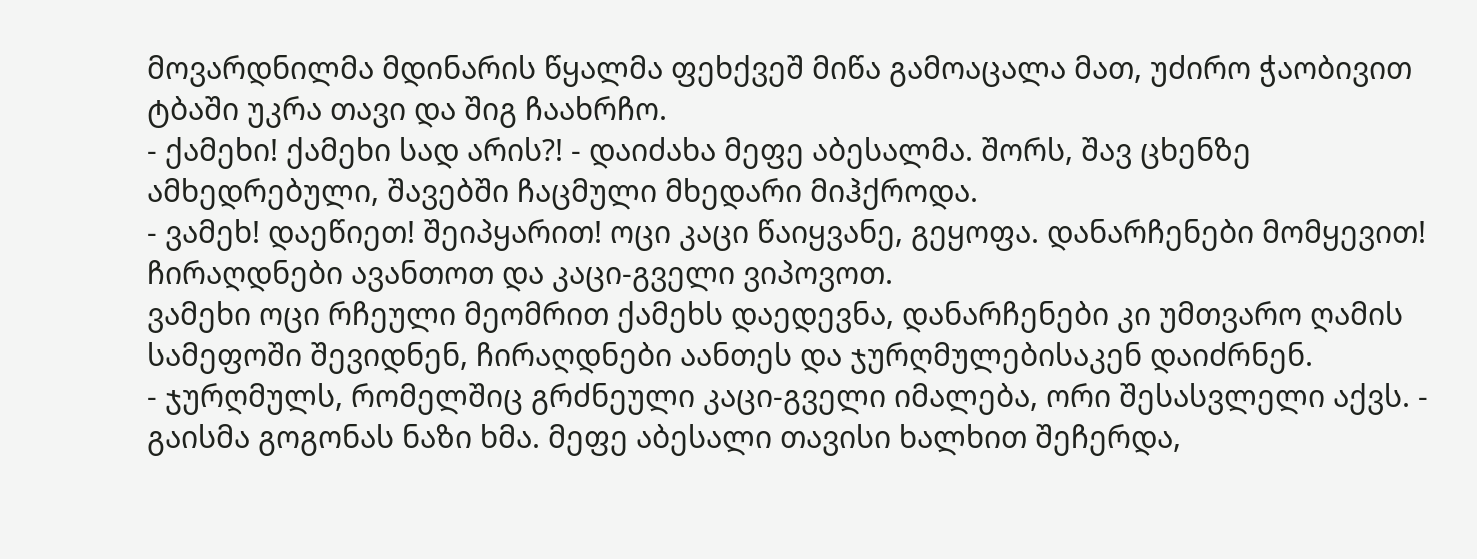მოვარდნილმა მდინარის წყალმა ფეხქვეშ მიწა გამოაცალა მათ, უძირო ჭაობივით ტბაში უკრა თავი და შიგ ჩაახრჩო.
- ქამეხი! ქამეხი სად არის?! - დაიძახა მეფე აბესალმა. შორს, შავ ცხენზე ამხედრებული, შავებში ჩაცმული მხედარი მიჰქროდა.
- ვამეხ! დაეწიეთ! შეიპყარით! ოცი კაცი წაიყვანე, გეყოფა. დანარჩენები მომყევით! ჩირაღდნები ავანთოთ და კაცი-გველი ვიპოვოთ.
ვამეხი ოცი რჩეული მეომრით ქამეხს დაედევნა, დანარჩენები კი უმთვარო ღამის სამეფოში შევიდნენ, ჩირაღდნები აანთეს და ჯურღმულებისაკენ დაიძრნენ.
- ჯურღმულს, რომელშიც გრძნეული კაცი-გველი იმალება, ორი შესასვლელი აქვს. - გაისმა გოგონას ნაზი ხმა. მეფე აბესალი თავისი ხალხით შეჩერდა,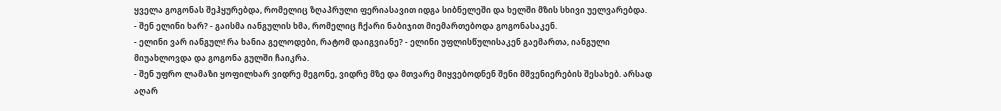ყველა გოგონას შეჰყურებდა, რომელიც ზღაპრული ფერიასავით იდგა სიბნელეში და ხელში მზის სხივი უელვარებდა.
- შენ ელინი ხარ? - გაისმა იანგულის ხმა, რომელიც ჩქარი ნაბიჯით მიემართებოდა გოგონასაკენ.
- ელინი ვარ იანგულ! რა ხანია გელოდები, რატომ დაიგვიანე? - ელინი უფლისწულისაკენ გაემართა, იანგული მიუახლოვდა და გოგონა გულში ჩაიკრა.
- შენ უფრო ლამაზი ყოფილხარ ვიდრე მეგონე, ვიდრე მზე და მთვარე მიყვებოდნენ შენი მშვენიერების შესახებ. არსად აღარ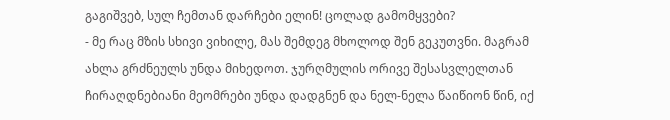გაგიშვებ, სულ ჩემთან დარჩები ელინ! ცოლად გამომყვები?
- მე რაც მზის სხივი ვიხილე, მას შემდეგ მხოლოდ შენ გეკუთვნი. მაგრამ ახლა გრძნეულს უნდა მიხედოთ. ჯურღმულის ორივე შესასვლელთან ჩირაღდნებიანი მეომრები უნდა დადგნენ და ნელ-ნელა წაიწიონ წინ, იქ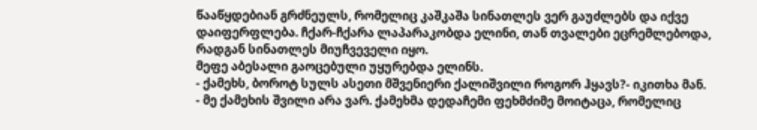წააწყდებიან გრძნეულს, რომელიც კაშკაშა სინათლეს ვერ გაუძლებს და იქვე დაიფერფლება. ჩქარ-ჩქარა ლაპარაკობდა ელინი, თან თვალები ეცრემლებოდა, რადგან სინათლეს მიუჩვეველი იყო.
მეფე აბესალი გაოცებული უყურებდა ელინს.
- ქამეხს, ბოროტ სულს ასეთი მშვენიერი ქალიშვილი როგორ ჰყავს?- იკითხა მან.
- მე ქამეხის შვილი არა ვარ. ქამეხმა დედაჩემი ფეხმძიმე მოიტაცა, რომელიც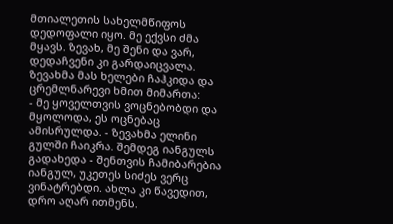მთიალეთის სახელმწიფოს დედოფალი იყო. მე ექვსი ძმა მყავს. ზევახ, მე შენი და ვარ, დედაჩვენი კი გარდაიცვალა. ზევახმა მას ხელები ჩაჰკიდა და ცრემლნარევი ხმით მიმართა:
- მე ყოველთვის ვოცნებობდი და მყოლოდა, ეს ოცნებაც ამისრულდა. - ზევახმა ელინი გულში ჩაიკრა. შემდეგ იანგულს გადახედა - შენთვის ჩამიბარებია იანგულ, უკეთეს სიძეს ვერც ვინატრებდი. ახლა კი წავედით, დრო აღარ ითმენს.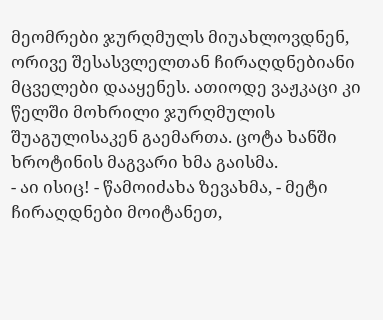მეომრები ჯურღმულს მიუახლოვდნენ, ორივე შესასვლელთან ჩირაღდნებიანი მცველები დააყენეს. ათიოდე ვაჟკაცი კი წელში მოხრილი ჯურღმულის შუაგულისაკენ გაემართა. ცოტა ხანში ხროტინის მაგვარი ხმა გაისმა.
- აი ისიც! - წამოიძახა ზევახმა, - მეტი ჩირაღდნები მოიტანეთ,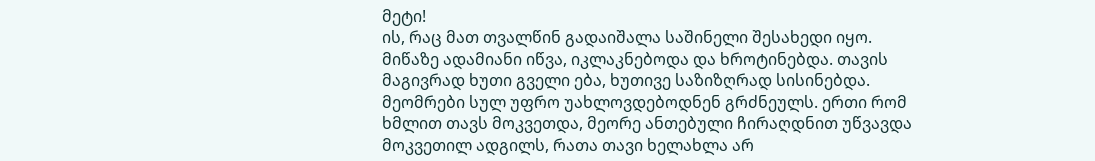მეტი!
ის, რაც მათ თვალწინ გადაიშალა საშინელი შესახედი იყო. მიწაზე ადამიანი იწვა, იკლაკნებოდა და ხროტინებდა. თავის მაგივრად ხუთი გველი ება, ხუთივე საზიზღრად სისინებდა. მეომრები სულ უფრო უახლოვდებოდნენ გრძნეულს. ერთი რომ ხმლით თავს მოკვეთდა, მეორე ანთებული ჩირაღდნით უწვავდა მოკვეთილ ადგილს, რათა თავი ხელახლა არ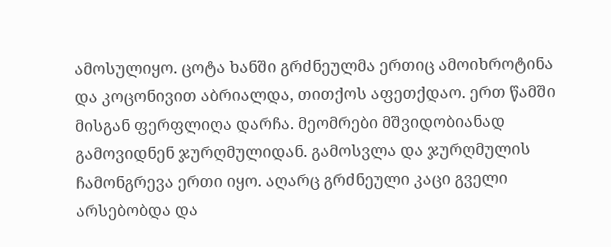ამოსულიყო. ცოტა ხანში გრძნეულმა ერთიც ამოიხროტინა და კოცონივით აბრიალდა, თითქოს აფეთქდაო. ერთ წამში მისგან ფერფლიღა დარჩა. მეომრები მშვიდობიანად გამოვიდნენ ჯურღმულიდან. გამოსვლა და ჯურღმულის ჩამონგრევა ერთი იყო. აღარც გრძნეული კაცი გველი არსებობდა და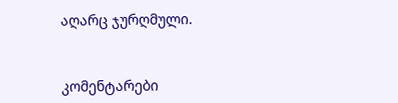აღარც ჯურღმული.


კომენტარები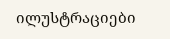ილუსტრაციები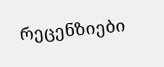რეცენზიები